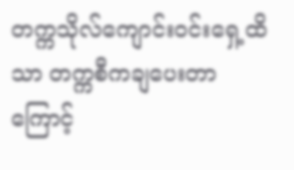တက္ကသိုလ်ကျောင်းဝင်းရှေ့ထိသာ တက္ကစီကချပေးတာကြောင့်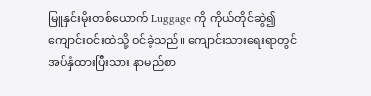မြူနှင်းမိုးတစ်ယောက် Luggage ကို ကိုယ်တိုင်ဆွဲ၍ ကျောင်းဝင်းထဲသို့ ဝင်ခဲ့သည်။ ကျောင်းသားရေးရာတွင် အပ်နှံထားပြီးသား နာမည်စာ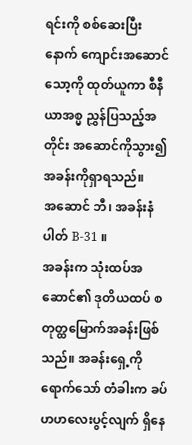ရင်းကို စစ်ဆေးပြီးနောက် ကျောင်းအဆောင်သော့ကို ထုတ်ယူကာ စီနီယာအစ္မ ညွှန်ပြသည့်အတိုင်း အဆောင်ကိုသွား၍ အခန်းကိုရှာရသည်။
အဆောင် ဘီ၊ အခန်းနံပါတ် B-31 ။
အခန်းက သုံးထပ်အဆောင်၏ ဒုတိယထပ် စတုတ္ထမြောက်အခန်းဖြစ်သည်။ အခန်းရှေ့ကို ရောက်သော် တံခါးက ခပ်ဟဟလေးပွင့်လျက် ရှိနေ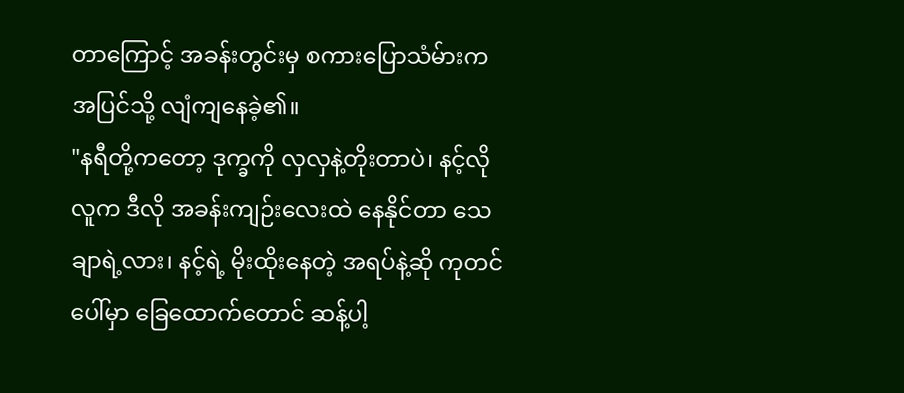တာကြောင့် အခန်းတွင်းမှ စကားပြောသံမ်ားက အပြင်သို့ လျံကျနေခဲ့၏။
"နရီတို့ကတော့ ဒုက္ခကို လှလှနဲ့တိုးတာပဲ၊ နင့်လိုလူက ဒီလို အခန်းကျဉ်းလေးထဲ နေနိုင်တာ သေချာရဲ့လား၊ နင့်ရဲ့ မိုးထိုးနေတဲ့ အရပ်နဲ့ဆို ကုတင်ပေါ်မှာ ခြေထောက်တောင် ဆန့်ပါ့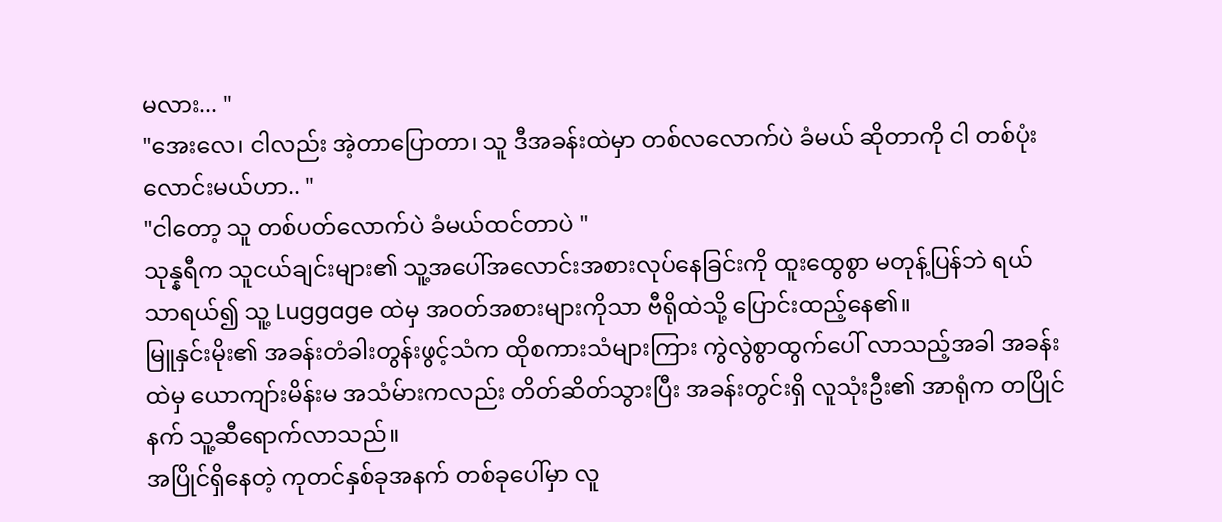မလား... "
"အေးလေ၊ ငါလည်း အဲ့တာပြောတာ၊ သူ ဒီအခန်းထဲမှာ တစ်လလောက်ပဲ ခံမယ် ဆိုတာကို ငါ တစ်ပုံးလောင်းမယ်ဟာ.. "
"ငါတော့ သူ တစ်ပတ်လောက်ပဲ ခံမယ်ထင်တာပဲ "
သုန္နရီက သူငယ်ချင်းများ၏ သူ့အပေါ်အလောင်းအစားလုပ်နေခြင်းကို ထူးထွေစွာ မတုန့်ပြန်ဘဲ ရယ်သာရယ်၍ သူ့ Luggage ထဲမှ အဝတ်အစားများကိုသာ ဗီရိုထဲသို့ ပြောင်းထည့်နေ၏။
မြူနှင်းမိုး၏ အခန်းတံခါးတွန်းဖွင့်သံက ထိုစကားသံများကြား ကွဲလွဲစွာထွက်ပေါ် လာသည့်အခါ အခန်းထဲမှ ယောကျာ်းမိန်းမ အသံမ်ားကလည်း တိတ်ဆိတ်သွားပြီး အခန်းတွင်းရှိ လူသုံးဦး၏ အာရုံက တပြိုင်နက် သူ့ဆီရောက်လာသည်။
အပြိုင်ရှိနေတဲ့ ကုတင်နှစ်ခုအနက် တစ်ခုပေါ်မှာ လူ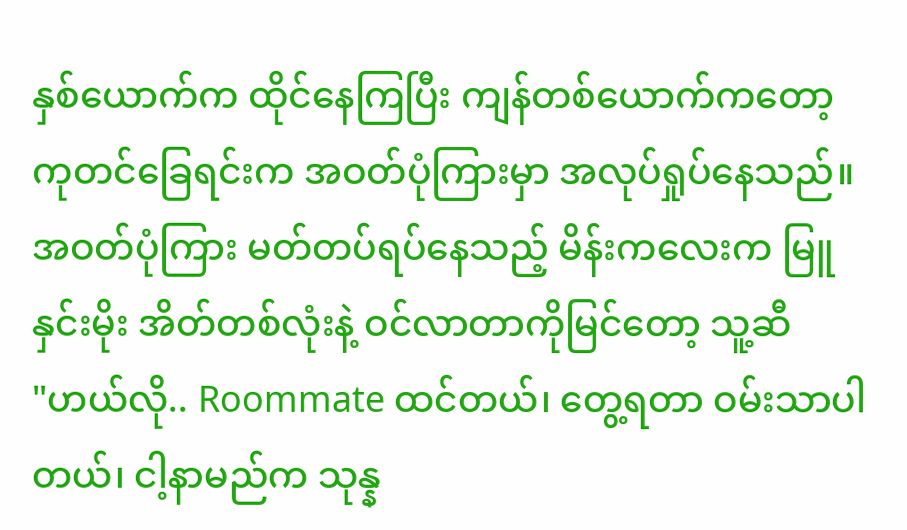နှစ်ယောက်က ထိုင်နေကြပြီး ကျန်တစ်ယောက်ကတော့ ကုတင်ခြေရင်းက အဝတ်ပုံကြားမှာ အလုပ်ရှုပ်နေသည်။ အဝတ်ပုံကြား မတ်တပ်ရပ်နေသည့် မိန်းကလေးက မြူနှင်းမိုး အိတ်တစ်လုံးနဲ့ ဝင်လာတာကိုမြင်တော့ သူ့ဆီ
"ဟယ်လို.. Roommate ထင်တယ်၊ တွေ့ရတာ ဝမ်းသာပါတယ်၊ ငါ့နာမည်က သုန္န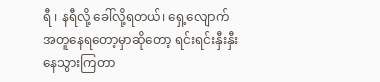ရီ ၊ နရီလို့ ခေါ်လို့ရတယ်၊ ရှေ့လျောက် အတူနေရတော့မှာဆိုတော့ ရင်းရင်းနှီးနှီးနေသွားကြတာ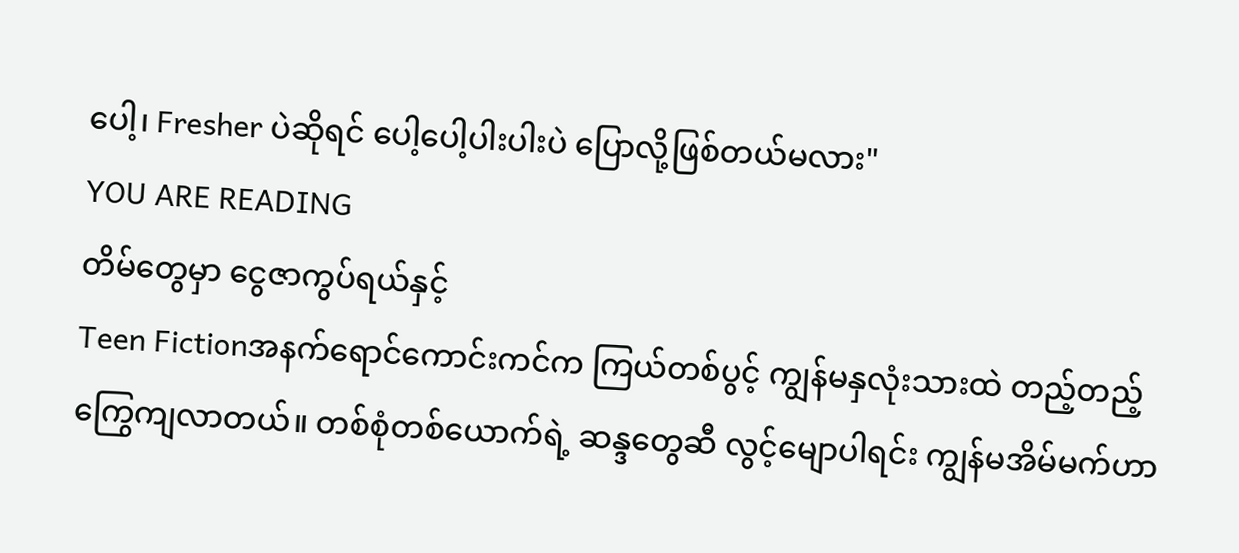ပေါ့၊ Fresher ပဲဆိုရင် ပေါ့ပေါ့ပါးပါးပဲ ပြောလို့ဖြစ်တယ်မလား"
YOU ARE READING
တိမ်တွေမှာ ငွေဇာကွပ်ရယ်နှင့်
Teen Fictionအနက်ရောင်ကောင်းကင်က ကြယ်တစ်ပွင့် ကျွန်မနှလုံးသားထဲ တည့်တည့် ကြွေကျလာတယ်။ တစ်စုံတစ်ယောက်ရဲ့ ဆန္ဒတွေဆီ လွင့်မျောပါရင်း ကျွန်မအိမ်မက်ဟာ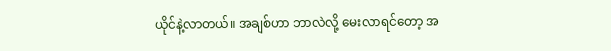ယိုင်နဲ့လာတယ်။ အချစ်ဟာ ဘာလဲလို့ မေးလာရင်တော့ အ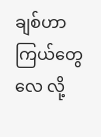ချစ်ဟာ ကြယ်တွေလေ လို့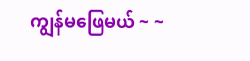ကျွန်မဖြေမယ် ~ ~